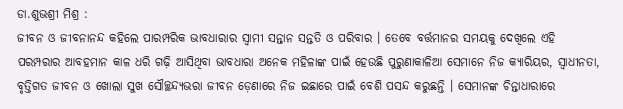ଡା.ଶୁଭଶ୍ରୀ ମିଶ୍ର :
ଜୀବନ ଓ ଜୀବନାନନ୍ଦ କହିଲେ ପାରମ୍ପରିକ ଭାବଧାରାର ସ୍ୱାମୀ ସନ୍ତାନ ସନ୍ତତି ଓ ପରିବାର । ତେବେ ବର୍ତ୍ତମାନର ସମୟକୁ ଦେଖିଲେ ଏହି ପରମ୍ପରାର ଆବହମାନ କାଳ ଧରି ଗଢ଼ି ଆସିଥିବା ଭାବଧାରା ଅନେକ ମହିଳାଙ୍କ ପାଇଁ ହେଉଛି ପୁରୁଣାକାଳିଆ ସେମାନେ ନିଜ କ୍ୟାରିୟର, ସ୍ୱାଧୀନତା, ବୃତ୍ତିଗତ ଜୀବନ ଓ ଖୋଲା ସୁଖ ସୌଚ୍ଛନ୍ଦ୍ୟଭରା ଜୀବନ ଡ଼େଣାରେ ନିଜ ଇଛାରେ ପାଇଁ ବେଶି ପସନ୍ଦ କରୁଛନ୍ତି । ସେମାନଙ୍କ ଚିନ୍ତାଧାରାରେ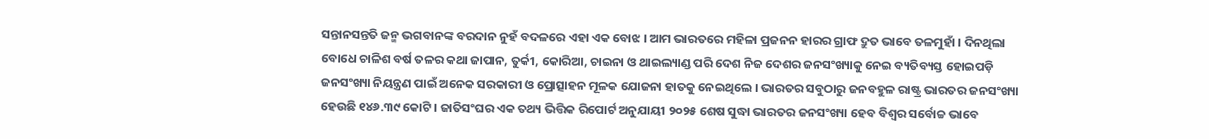ସନ୍ତାନସନ୍ତତି ଜନ୍ମ ଭଗବାନଙ୍କ ବରଦାନ ନୁହଁ ବଦଳରେ ଏହା ଏକ ବୋଝ । ଆମ ଭାରତରେ ମହିଳା ପ୍ରଜନନ ହାରର ଗ୍ରାଫ ଦ୍ରୁତ ଭାବେ ତଳମୁହାଁ । ଦିନଥିଲା ବୋଧେ ଚାଳିଶ ବର୍ଷ ତଳର କଥା ଜାପାନ, ତୁର୍କୀ, କୋରିଆ, ଚାଇନା ଓ ଥାଇଲ୍ୟାଣ୍ଡ ପରି ଦେଶ ନିଜ ଦେଶର ଜନସଂଖ୍ୟାକୁ ନେଇ ବ୍ୟତିବ୍ୟସ୍ତ ହୋଇପଡ଼ି ଜନସଂଖ୍ୟା ନିୟନ୍ତ୍ରଣ ପାଇଁ ଅନେକ ସରକାରୀ ଓ ପ୍ରୋତ୍ସାହନ ମୂଳକ ଯୋଜନା ହାତକୁ ନେଇଥିଲେ । ଭାରତର ସବୁଠାରୁ ଜନବହୁଳ ରାଷ୍ଟ୍ର ଭାରତର ଜନସଂଖ୍ୟା ହେଉଛି ୧୪୬.୩୯ କୋଟି । ଜାତିସଂଘର ଏକ ତଥ୍ୟ ଭିତ୍ତିକ ରିପୋର୍ଟ ଅନୁଯାୟୀ ୨୦୨୫ ଶେଷ ସୁଦ୍ଧା ଭାରତର ଜନସଂଖ୍ୟା ହେବ ବିଶ୍ୱର ସର୍ବୋଚ୍ଚ ଭାବେ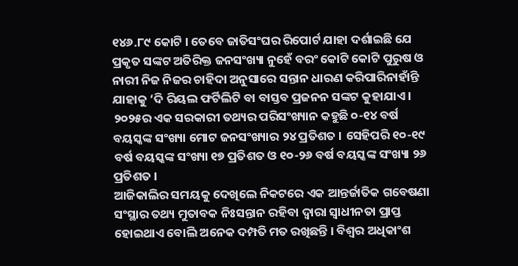୧୪୬.୮୯ କୋଟି । ତେବେ ଜାତିସଂଘର ରିପୋର୍ଟ ଯାହା ଦର୍ଶାଇଛି ଯେ ପ୍ରକୃତ ସଙ୍କଟ ଅତିରିକ୍ତ ଜନସଂଖ୍ୟା ନୁହେଁ ବରଂ କୋଟି କୋଟି ପୁରୁଷ ଓ ନାରୀ ନିଜ ନିଜର ଚାହିଦା ଅନୁସାରେ ସନ୍ତାନ ଧାରଣ କରିପାରିନାହାଁନ୍ତି ଯାହାକୁ ‘ଦି ରିୟଲ ଫର୍ଟିଲିଟି ବା ବାସ୍ତବ ପ୍ରଜନନ ସଙ୍କଟ କୁହାଯାଏ । ୨୦୨୫ର ଏକ ସରକାରୀ ତଥ୍ୟର ପରିସଂଖ୍ୟାନ କହୁଛି ୦-୧୪ ବର୍ଷ ବୟସ୍କଙ୍କ ସଂଖ୍ୟା ମୋଟ ଜନସଂଖ୍ୟାର ୨୪ ପ୍ରତିଶତ । ସେହିପରି ୧୦-୧୯ ବର୍ଷ ବୟସ୍କଙ୍କ ସଂଖ୍ୟା ୧୭ ପ୍ରତିଶତ ଓ ୧୦-୨୬ ବର୍ଷ ବୟସ୍କଙ୍କ ସଂଖ୍ୟା ୨୬ ପ୍ରତିଶତ ।
ଆଜିକାଲିର ସମୟକୁ ଦେଖିଲେ ନିକଟରେ ଏକ ଆନ୍ତର୍ଜାତିକ ଗବେଷଣା ସଂସ୍ଥାର ତଥ୍ୟ ମୁତାବକ ନିଃସନ୍ତାନ ରହିବା ଦ୍ୱାରା ସ୍ୱାଧୀନତା ପ୍ରାପ୍ତ ହୋଇଥାଏ ବୋଲି ଅନେକ ଦମ୍ପତି ମତ ରଖିଛନ୍ତି । ବିଶ୍ୱର ଅଧିକାଂଶ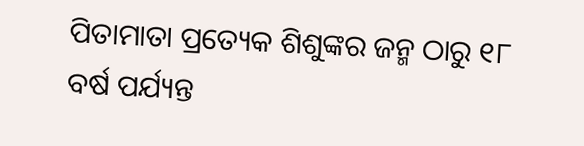ପିତାମାତା ପ୍ରତ୍ୟେକ ଶିଶୁଙ୍କର ଜନ୍ମ ଠାରୁ ୧୮ ବର୍ଷ ପର୍ଯ୍ୟନ୍ତ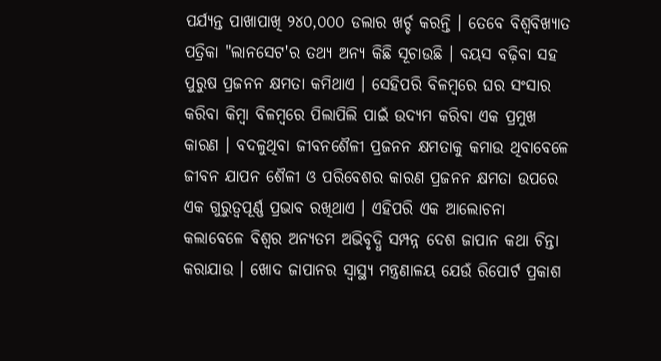ପର୍ଯ୍ୟନ୍ତ ପାଖାପାଖି ୨୪୦,୦୦୦ ଡଲାର ଖର୍ଚ୍ଚ କରନ୍ତି । ତେବେ ବିଶ୍ୱବିଖ୍ୟାତ ପତ୍ରିକା "ଲାନସେଟ'ର ତଥ୍ୟ ଅନ୍ୟ କିଛି ସୂଚାଉଛି । ବୟସ ବଢ଼ିବା ସହ ପୁରୁଷ ପ୍ରଜନନ କ୍ଷମତା କମିଥାଏ । ସେହିପରି ବିଳମ୍ବରେ ଘର ସଂସାର କରିବା କିମ୍ବା ବିଳମ୍ବରେ ପିଲାପିଲି ପାଇଁ ଉଦ୍ୟମ କରିବା ଏକ ପ୍ରମୁଖ କାରଣ । ବଦଳୁଥିବା ଜୀବନଶୈଳୀ ପ୍ରଜନନ କ୍ଷମତାକୁ କମାଉ ଥିବାବେଳେ ଜୀବନ ଯାପନ ଶୈଳୀ ଓ ପରିବେଶର କାରଣ ପ୍ରଜନନ କ୍ଷମତା ଉପରେ ଏକ ଗୁରୁତ୍ୱପୂର୍ଣ୍ଣ ପ୍ରଭାବ ରଖିଥାଏ । ଏହିପରି ଏକ ଆଲୋଚନା କଲାବେଳେ ବିଶ୍ୱର ଅନ୍ୟତମ ଅଭିବୃଦ୍ଧି ସମ୍ପନ୍ନ ଦେଶ ଜାପାନ କଥା ଚିନ୍ତା କରାଯାଉ । ଖୋଦ ଜାପାନର ସ୍ୱାସ୍ଥ୍ୟ ମନ୍ତ୍ରଣାଳୟ ଯେଉଁ ରିପୋର୍ଟ ପ୍ରକାଶ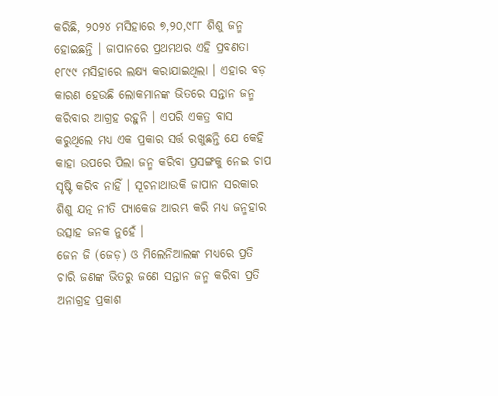କରିଛି, ୨୦୨୪ ମସିହାରେ ୭,୨୦,୯୮୮ ଶିଶୁ ଜନ୍ମ ହୋଇଛନ୍ତି । ଜାପାନରେ ପ୍ରଥମଥର ଏହି ପ୍ରବଣତା ୧୮୯୯ ମସିହାରେ ଲକ୍ଷ୍ୟ କରାଯାଇଥିଲା । ଏହାର ବଡ଼ କାରଣ ହେଉଛି ଲୋକମାନଙ୍କ ଭିତରେ ସନ୍ତାନ ଜନ୍ମ କରିବାର ଆଗ୍ରହ ରହୁନି । ଏପରି ଏକତ୍ର ବାସ କରୁଥିଲେ ମଧ୍ୟ ଏକ ପ୍ରକାର ସର୍ତ୍ତ ରଖୁଛନ୍ତି ଯେ କେହି କାହା ଉପରେ ପିଲା ଜନ୍ମ କରିବା ପ୍ରସଙ୍ଗକୁ ନେଇ ଚାପ ସୃଷ୍ଟି କରିବ ନାହିଁ । ସୂଚନାଥାଉକି ଜାପାନ ସରକାର ଶିଶୁ ଯତ୍ନ ନୀତି ପ୍ୟାକେଜ ଆରମ୍ଭ କରି ମଧ୍ୟ ଜନ୍ମହାର ଉତ୍ସାହ ଜନକ ନୁହେଁ ।
ଜେନ ଜି (ଜେଡ଼) ଓ ମିଲେନିଆଲଙ୍କ ମଧ୍ୟରେ ପ୍ରତି ଚାରି ଜଣଙ୍କ ଭିତରୁ ଜଣେ ସନ୍ତାନ ଜନ୍ମ କରିବା ପ୍ରତି ଅନାଗ୍ରହ ପ୍ରକାଶ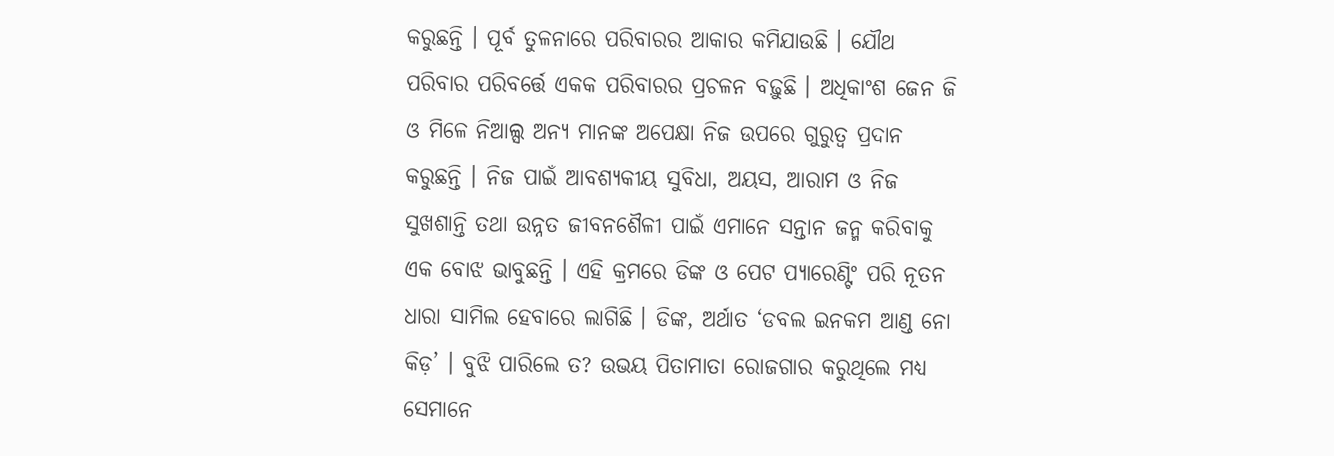କରୁଛନ୍ତି । ପୂର୍ବ ତୁଳନାରେ ପରିବାରର ଆକାର କମିଯାଉଛି । ଯୌଥ ପରିବାର ପରିବର୍ତ୍ତେ ଏକକ ପରିବାରର ପ୍ରଚଳନ ବଢ଼ୁଛି । ଅଧିକାଂଶ ଜେନ ଜି ଓ ମିଳେ ନିଆଲ୍ସ ଅନ୍ୟ ମାନଙ୍କ ଅପେକ୍ଷା ନିଜ ଉପରେ ଗୁରୁତ୍ୱ ପ୍ରଦାନ କରୁଛନ୍ତି । ନିଜ ପାଇଁ ଆବଶ୍ୟକୀୟ ସୁବିଧା, ଅୟସ, ଆରାମ ଓ ନିଜ ସୁଖଶାନ୍ତି ତଥା ଉନ୍ନତ ଜୀବନଶୈଳୀ ପାଇଁ ଏମାନେ ସନ୍ତାନ ଜନ୍ମ କରିବାକୁ ଏକ ବୋଝ ଭାବୁଛନ୍ତି । ଏହି କ୍ରମରେ ଡିଙ୍କ ଓ ପେଟ ପ୍ୟାରେଣ୍ଟିଂ ପରି ନୂତନ ଧାରା ସାମିଲ ହେବାରେ ଲାଗିଛି । ଡିଙ୍କ, ଅର୍ଥାତ ‘ଡବଲ ଇନକମ ଆଣ୍ଡ ନୋ କିଡ଼’ । ବୁଝି ପାରିଲେ ତ? ଉଭୟ ପିତାମାତା ରୋଜଗାର କରୁଥିଲେ ମଧ୍ୟ ସେମାନେ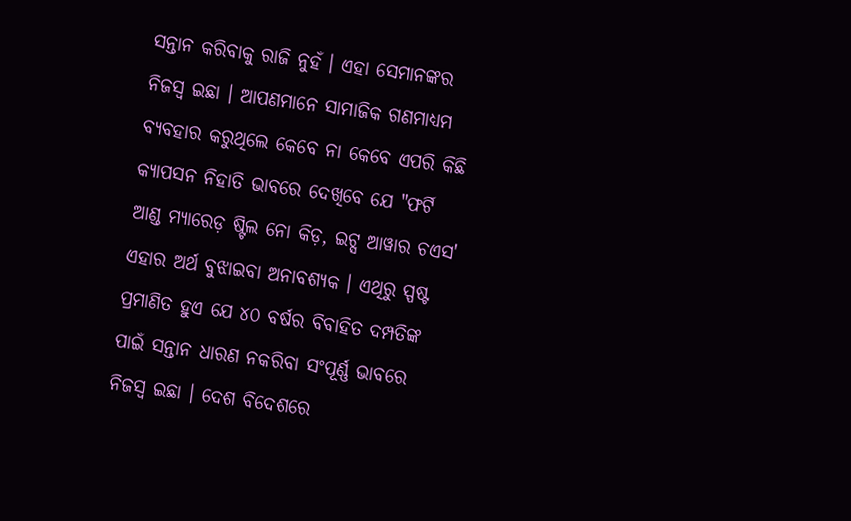ସନ୍ତାନ କରିବାକୁ ରାଜି ନୁହଁ । ଏହା ସେମାନଙ୍କର ନିଜସ୍ୱ ଇଛା । ଆପଣମାନେ ସାମାଜିକ ଗଣମାଧ୍ୟମ ବ୍ୟବହାର କରୁଥିଲେ କେବେ ନା କେବେ ଏପରି କିଛି କ୍ୟାପସନ ନିହାତି ଭାବରେ ଦେଖିବେ ଯେ "ଫର୍ଟି ଆଣ୍ଡ ମ୍ୟାରେଡ଼ ଷ୍ଟିଲ ନୋ କିଡ଼, ଇଟ୍ସ ଆୱାର ଚଏସ' ଏହାର ଅର୍ଥ ବୁଝାଇବା ଅନାବଶ୍ୟକ । ଏଥିରୁ ସ୍ପଷ୍ଟ ପ୍ରମାଣିତ ହୁଏ ଯେ ୪୦ ବର୍ଷର ବିବାହିତ ଦମ୍ପତିଙ୍କ ପାଇଁ ସନ୍ତାନ ଧାରଣ ନକରିବା ସଂପୂର୍ଣ୍ଣ ଭାବରେ ନିଜସ୍ୱ ଇଛା । ଦେଶ ବିଦେଶରେ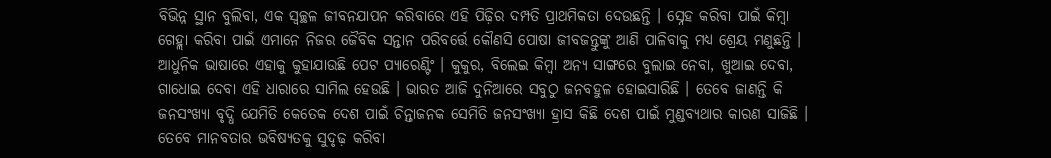ବିଭିନ୍ନ ସ୍ଥାନ ବୁଲିବା, ଏକ ସ୍ୱଚ୍ଛଳ ଜୀବନଯାପନ କରିବାରେ ଏହି ପିଢ଼ିର ଦମ୍ପତି ପ୍ରାଥମିକତା ଦେଉଛନ୍ତି । ସ୍ନେହ କରିବା ପାଇଁ କିମ୍ବା ଗେହ୍ଲା କରିବା ପାଇଁ ଏମାନେ ନିଜର ଜୈବିକ ସନ୍ତାନ ପରିବର୍ତ୍ତେ କୌଣସି ପୋଷା ଜୀବଜନ୍ତୁଙ୍କୁ ଆଣି ପାଳିବାକୁ ମଧ୍ୟ ଶ୍ରେୟ ମଣୁଛନ୍ତି । ଆଧୁନିକ ଭାଷାରେ ଏହାକୁ କୁହାଯାଉଛି ପେଟ ପ୍ୟାରେଣ୍ଟିଂ । କୁକୁର, ବିଲେଇ କିମ୍ବା ଅନ୍ୟ ସାଙ୍ଗରେ ବୁଲାଇ ନେବା, ଖୁଆଇ ଦେବା, ଗାଧୋଇ ଦେବା ଏହି ଧାରାରେ ସାମିଲ ହେଉଛି । ଭାରତ ଆଜି ଦୁନିଆରେ ସବୁଠୁ ଜନବହୁଳ ହୋଇସାରିଛି । ତେବେ ଜାଣନ୍ତି କି ଜନସଂଖ୍ୟା ବୃଦ୍ଧି ଯେମିତି କେତେକ ଦେଶ ପାଇଁ ଚିନ୍ତାଜନକ ସେମିତି ଜନସଂଖ୍ୟା ହ୍ରାସ କିଛି ଦେଶ ପାଇଁ ମୁଣ୍ଡବ୍ୟଥାର କାରଣ ସାଜିଛି । ତେବେ ମାନବତାର ଭବିଷ୍ୟତକୁ ସୁଦୃଢ଼ କରିବା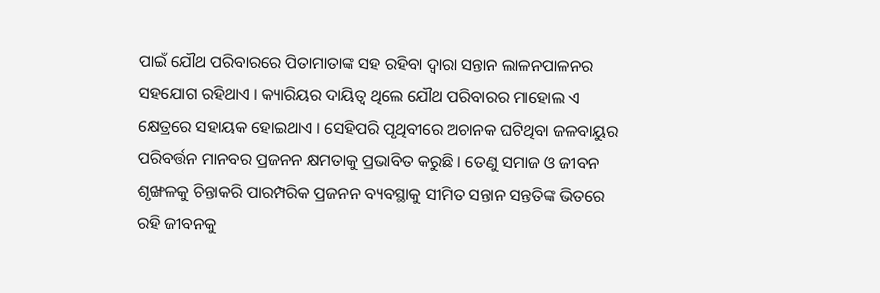ପାଇଁ ଯୌଥ ପରିବାରରେ ପିତାମାତାଙ୍କ ସହ ରହିବା ଦ୍ୱାରା ସନ୍ତାନ ଲାଳନପାଳନର ସହଯୋଗ ରହିଥାଏ । କ୍ୟାରିୟର ଦାୟିତ୍ୱ ଥିଲେ ଯୌଥ ପରିବାରର ମାହୋଲ ଏ କ୍ଷେତ୍ରରେ ସହାୟକ ହୋଇଥାଏ । ସେହିପରି ପୃଥିବୀରେ ଅଚାନକ ଘଟିଥିବା ଜଳବାୟୁର ପରିବର୍ତ୍ତନ ମାନବର ପ୍ରଜନନ କ୍ଷମତାକୁ ପ୍ରଭାବିତ କରୁଛି । ତେଣୁ ସମାଜ ଓ ଜୀବନ ଶୃଙ୍ଖଳକୁ ଚିନ୍ତାକରି ପାରମ୍ପରିକ ପ୍ରଜନନ ବ୍ୟବସ୍ଥାକୁ ସୀମିତ ସନ୍ତାନ ସନ୍ତତିଙ୍କ ଭିତରେ ରହି ଜୀବନକୁ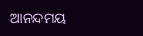ଆନନ୍ଦମୟ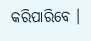କରିପାରିବେ ।